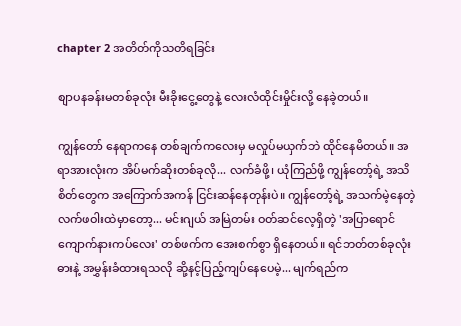chapter 2 အတိတ်ကိုသတိရခြင်း

စျာပနခန်းမတစ်ခုလုံး မီးခိုးငွေ့တွေနဲ့ လေးလံထိုင်းမှိုင်းလို့ နေခဲ့တယ်။

ကျွန်တော် နေရာကနေ တစ်ချက်ကလေးမှ မလှုပ်မယှက်ဘဲ ထိုင်နေမိတယ်။ အရာအားလုံးက အိပ်မက်ဆိုးတစ်ခုလို... လက်ခံဖို့၊ ယုံကြည်ဖို့ ကျွန်တော့်ရဲ့ အသိစိတ်တွေက အကြောက်အကန် ငြင်းဆန်နေတုန်းပဲ။ ကျွန်တော့်ရဲ့ အသက်မဲ့နေတဲ့ လက်ဖဝါးထဲမှာတော့... မင်းဂျယ် အမြဲတမ်း ဝတ်ဆင်လေ့ရှိတဲ့ 'အပြာရောင် ကျောက်နားကပ်လေး' တစ်ဖက်က အေးစက်စွာ ရှိနေတယ်။ ရင်ဘတ်တစ်ခုလုံး ဓားနဲ့ အမွှန်းခံထားရသလို ဆို့နင့်ပြည့်ကျပ်နေပေမဲ့... မျက်ရည်က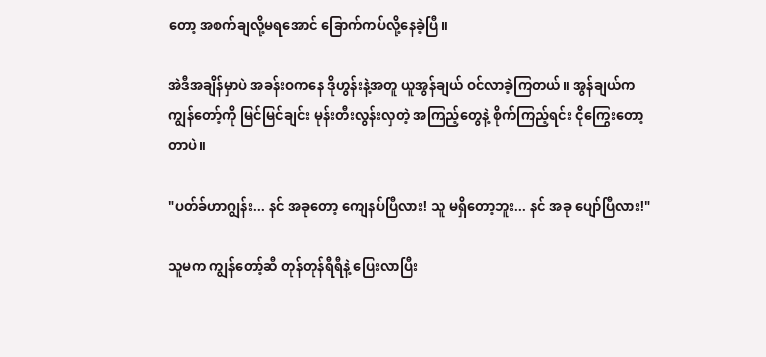တော့ အစက်ချလို့မရအောင် ခြောက်ကပ်လို့နေခဲ့ပြီ။

အဲဒီအချိန်မှာပဲ အခန်းဝကနေ ဒိုဟွန်းနဲ့အတူ ယူအွန်ချယ် ဝင်လာခဲ့ကြတယ်။ အွန်ချယ်က ကျွန်တော့်ကို မြင်မြင်ချင်း မုန်းတီးလွန်းလှတဲ့ အကြည့်တွေနဲ့ စိုက်ကြည့်ရင်း ငိုကြွေးတော့တာပဲ။

"ပတ်ခ်ဟာဂျွန်း... နင် အခုတော့ ကျေနပ်ပြီလား! သူ မရှိတော့ဘူး... နင် အခု ပျော်ပြီလား!"

သူမက ကျွန်တော့်ဆီ တုန်တုန်ရီရီနဲ့ ပြေးလာပြီး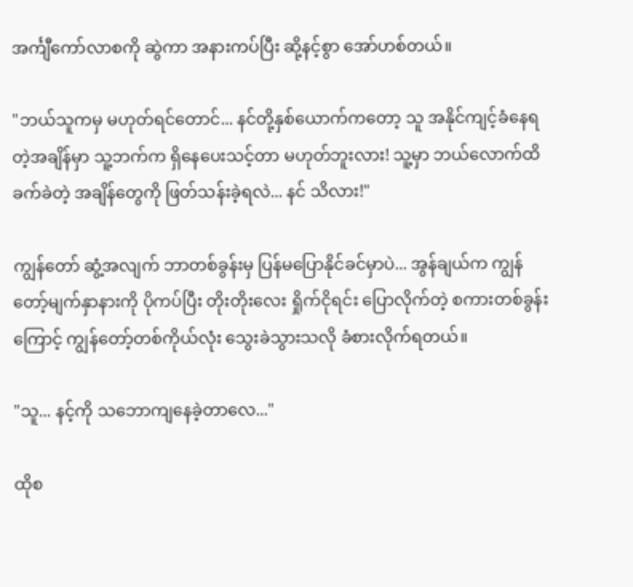အင်္ကျီကော်လာစကို ဆွဲကာ အနားကပ်ပြီး ဆို့နင့်စွာ အော်ဟစ်တယ်။

"ဘယ်သူကမှ မဟုတ်ရင်တောင်... နင်တို့နှစ်ယောက်ကတော့ သူ အနိုင်ကျင့်ခံနေရတဲ့အချိန်မှာ သူ့ဘက်က ရှိနေပေးသင့်တာ မဟုတ်ဘူးလား! သူ့မှာ ဘယ်လောက်ထိ ခက်ခဲတဲ့ အချိန်တွေကို ဖြတ်သန်းခဲ့ရလဲ... နင် သိလား!"

ကျွန်တော် ဆွံ့အလျက် ဘာတစ်ခွန်းမှ ပြန်မပြောနိုင်ခင်မှာပဲ... အွန်ချယ်က ကျွန်တော့်မျက်နှာနားကို ပိုကပ်ပြီး တိုးတိုးလေး ရှိုက်ငိုရင်း ပြောလိုက်တဲ့ စကားတစ်ခွန်းကြောင့် ကျွန်တော့်တစ်ကိုယ်လုံး သွေးခဲသွားသလို ခံစားလိုက်ရတယ်။

"သူ... နင့်ကို သဘောကျနေခဲ့တာလေ..."

ထိုစ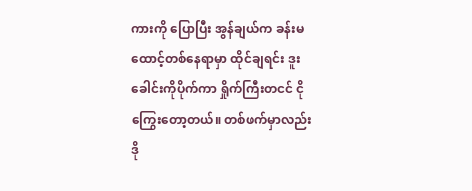ကားကို ပြောပြီး အွန်ချယ်က ခန်းမထောင့်တစ်နေရာမှာ ထိုင်ချရင်း ဒူးခေါင်းကိုပိုက်ကာ ရှိုက်ကြီးတငင် ငိုကြွေးတော့တယ်။ တစ်ဖက်မှာလည်း ဒို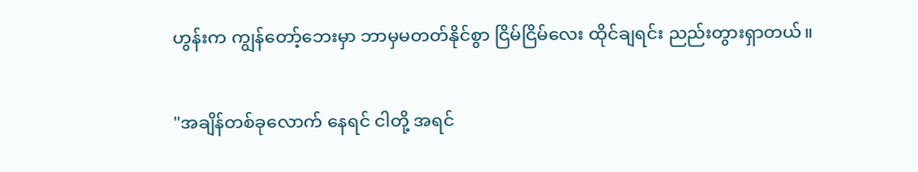ဟွန်းက ကျွန်တော့်ဘေးမှာ ဘာမှမတတ်နိုင်စွာ ငြိမ်ငြိမ်လေး ထိုင်ချရင်း ညည်းတွားရှာတယ်။

"အချိန်တစ်ခုလောက် နေရင် ငါတို့ အရင်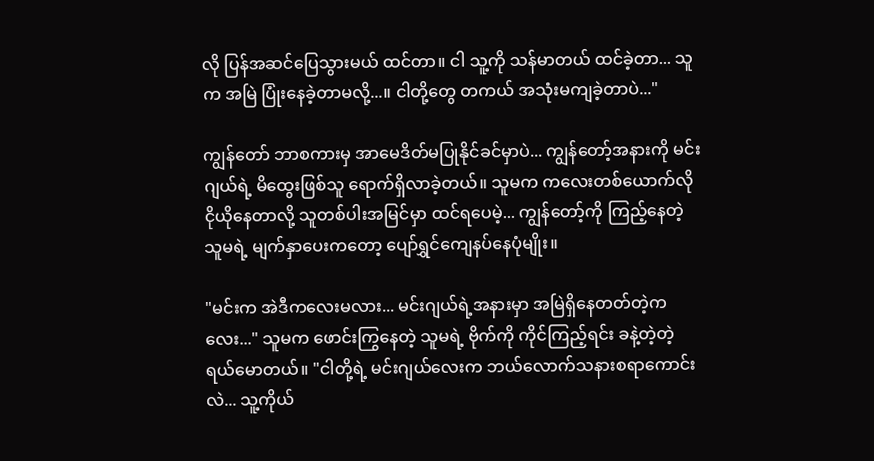လို ပြန်အဆင်ပြေသွားမယ် ထင်တာ။ ငါ သူ့ကို သန်မာတယ် ထင်ခဲ့တာ... သူက အမြဲ ပြုံးနေခဲ့တာမလို့...။ ငါတို့တွေ တကယ် အသုံးမကျခဲ့တာပဲ..."

ကျွန်တော် ဘာစကားမှ အာမေဒိတ်မပြုနိုင်ခင်မှာပဲ... ကျွန်တော့်အနားကို မင်းဂျယ်ရဲ့ မိထွေးဖြစ်သူ ရောက်ရှိလာခဲ့တယ်။ သူမက ကလေးတစ်ယောက်လို ငိုယိုနေတာလို့ သူတစ်ပါးအမြင်မှာ ထင်ရပေမဲ့... ကျွန်တော့်ကို ကြည့်နေတဲ့ သူမရဲ့ မျက်နှာပေးကတော့ ပျော်ရွှင်ကျေနပ်နေပုံမျိုး။

"မင်းက အဲဒီကလေးမလား... မင်းဂျယ်ရဲ့အနားမှာ အမြဲရှိနေတတ်တဲ့ကလေး..." သူမက ဖောင်းကြွနေတဲ့ သူမရဲ့ ဗိုက်ကို ကိုင်ကြည့်ရင်း ခနဲ့တဲ့တဲ့ ရယ်မောတယ်။ "ငါတို့ရဲ့ မင်းဂျယ်လေးက ဘယ်လောက်သနားစရာကောင်းလဲ... သူ့ကိုယ်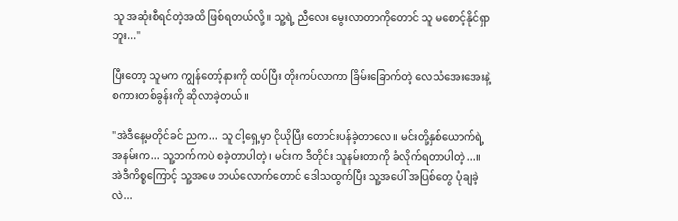သူ အဆုံးစီရင်တဲ့အထိ ဖြစ်ရတယ်လို့။ သူ့ရဲ့ ညီလေး မွေးလာတာကိုတောင် သူ မစောင့်နိုင်ရှာဘူး..."

ပြီးတော့ သူမက ကျွန်တော့်နားကို ထပ်ပြီး တိုးကပ်လာကာ ခြိမ်းခြောက်တဲ့ လေသံအေးအေးနဲ့ စကားတစ်ခွန်းကို ဆိုလာခဲ့တယ်။

"အဲဒီနေ့မတိုင်ခင် ညက... သူ ငါ့ရှေ့မှာ ငိုယိုပြီး တောင်းပန်ခဲ့တာလေ။ မင်းတို့နှစ်ယောက်ရဲ့ အနမ်းက... သူ့ဘက်ကပဲ စခဲ့တာပါတဲ့၊ မင်းက ဒီတိုင်း သူနမ်းတာကို ခံလိုက်ရတာပါတဲ့...။ အဲဒီကိစ္စကြောင့် သူ့အဖေ ဘယ်လောက်တောင် ဒေါသထွက်ပြီး သူ့အပေါ် အပြစ်တွေ ပုံချခဲ့လဲ...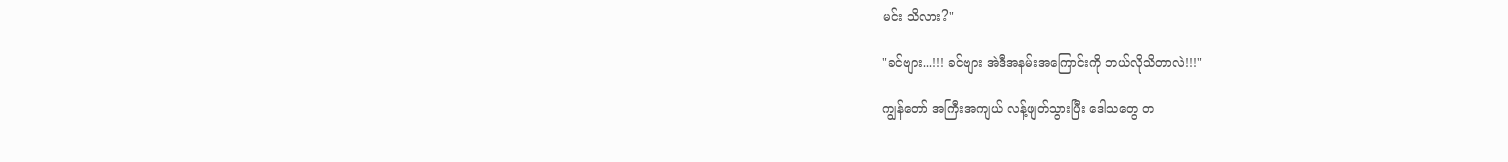မင်း သိလား?"

"ခင်ဗျား...!!! ခင်ဗျား အဲဒီအနမ်းအကြောင်းကို ဘယ်လိုသိတာလဲ!!!"

ကျွန်တော် အကြီးအကျယ် လန့်ဖျတ်သွားပြီး ဒေါသတွေ တ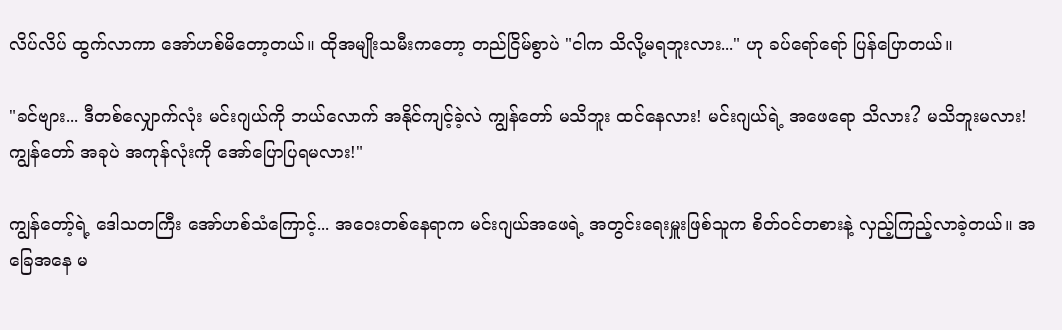လိပ်လိပ် ထွက်လာကာ အော်ဟစ်မိတော့တယ်။ ထိုအမျိုးသမီးကတော့ တည်ငြိမ်စွာပဲ "ငါက သိလို့မရဘူးလား..." ဟု ခပ်ရော်ရော် ပြန်ပြောတယ်။

"ခင်ဗျား... ဒီတစ်လျှောက်လုံး မင်းဂျယ်ကို ဘယ်လောက် အနိုင်ကျင့်ခဲ့လဲ ကျွန်တော် မသိဘူး ထင်နေလား! မင်းဂျယ်ရဲ့ အဖေရော သိလား? မသိဘူးမလား! ကျွန်တော် အခုပဲ အကုန်လုံးကို အော်ပြောပြရမလား!"

ကျွန်တော့်ရဲ့ ဒေါသတကြီး အော်ဟစ်သံကြောင့်... အဝေးတစ်နေရာက မင်းဂျယ်အဖေရဲ့ အတွင်းရေးမှူးဖြစ်သူက စိတ်ဝင်တစားနဲ့ လှည့်ကြည့်လာခဲ့တယ်။ အခြေအနေ မ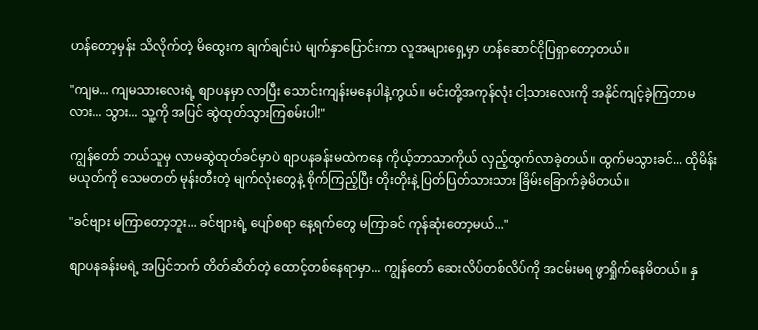ဟန်တော့မှန်း သိလိုက်တဲ့ မိထွေးက ချက်ချင်းပဲ မျက်နှာပြောင်းကာ လူအများရှေ့မှာ ဟန်ဆောင်ငိုပြရှာတော့တယ်။

"ကျမ... ကျမသားလေးရဲ့ စျာပနမှာ လာပြီး သောင်းကျန်းမနေပါနဲ့ကွယ်။ မင်းတို့အကုန်လုံး ငါ့သားလေးကို အနိုင်ကျင့်ခဲ့ကြတာမလား... သွား... သူ့ကို အပြင် ဆွဲထုတ်သွားကြစမ်းပါ!"

ကျွန်တော် ဘယ်သူမှ လာမဆွဲထုတ်ခင်မှာပဲ စျာပနခန်းမထဲကနေ ကိုယ့်ဘာသာကိုယ် လှည့်ထွက်လာခဲ့တယ်။ ထွက်မသွားခင်... ထိုမိန်းမယုတ်ကို သေမတတ် မုန်းတီးတဲ့ မျက်လုံးတွေနဲ့ စိုက်ကြည့်ပြီး တိုးတိုးနဲ့ ပြတ်ပြတ်သားသား ခြိမ်းခြောက်ခဲ့မိတယ်။

"ခင်ဗျား မကြာတော့ဘူး... ခင်ဗျားရဲ့ ပျော်စရာ နေ့ရက်တွေ မကြာခင် ကုန်ဆုံးတော့မယ်..."

စျာပနခန်းမရဲ့ အပြင်ဘက် တိတ်ဆိတ်တဲ့ ထောင့်တစ်နေရာမှာ... ကျွန်တော် ဆေးလိပ်တစ်လိပ်ကို အငမ်းမရ ဖွာရှိုက်နေမိတယ်။ နှ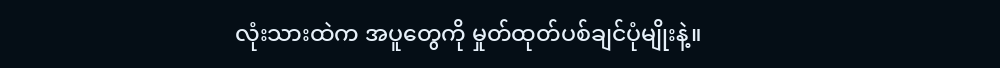လုံးသားထဲက အပူတွေကို မှုတ်ထုတ်ပစ်ချင်ပုံမျိုးနဲ့။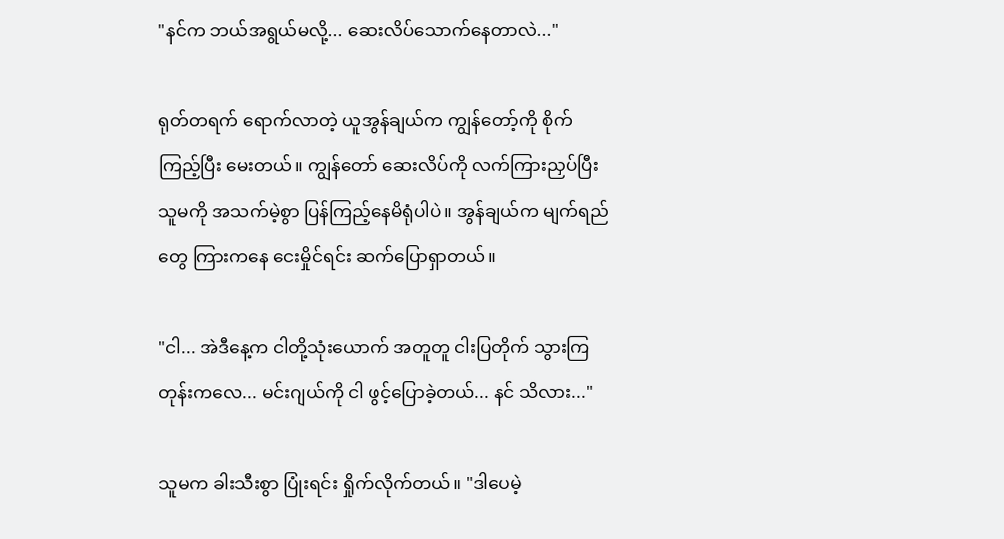"နင်က ဘယ်အရွယ်မလို့... ဆေးလိပ်သောက်နေတာလဲ..."

ရုတ်တရက် ရောက်လာတဲ့ ယူအွန်ချယ်က ကျွန်တော့်ကို စိုက်ကြည့်ပြီး မေးတယ်။ ကျွန်တော် ဆေးလိပ်ကို လက်ကြားညှပ်ပြီး သူမကို အသက်မဲ့စွာ ပြန်ကြည့်နေမိရုံပါပဲ။ အွန်ချယ်က မျက်ရည်တွေ ကြားကနေ ငေးမှိုင်ရင်း ဆက်ပြောရှာတယ်။

"ငါ... အဲဒီနေ့က ငါတို့သုံးယောက် အတူတူ ငါးပြတိုက် သွားကြတုန်းကလေ... မင်းဂျယ်ကို ငါ ဖွင့်ပြောခဲ့တယ်... နင် သိလား..."

သူမက ခါးသီးစွာ ပြုံးရင်း ရှိုက်လိုက်တယ်။ "ဒါပေမဲ့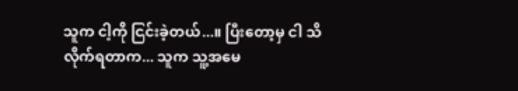သူက ငါ့ကို ငြင်းခဲ့တယ်...။ ပြီးတော့မှ ငါ သိလိုက်ရတာက... သူက သူ့အမေ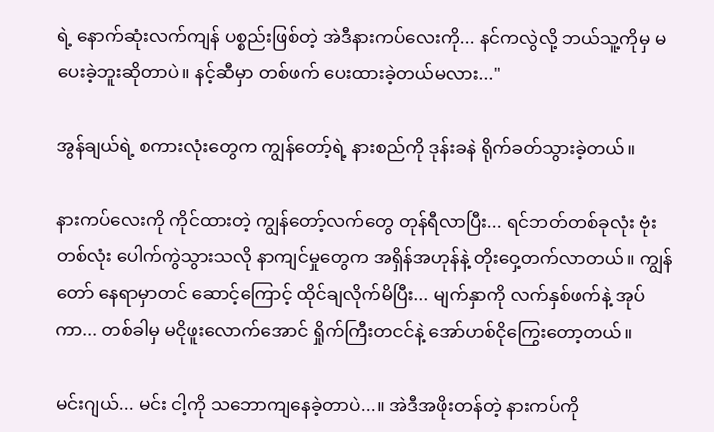ရဲ့ နောက်ဆုံးလက်ကျန် ပစ္စည်းဖြစ်တဲ့ အဲဒီနားကပ်လေးကို... နင်ကလွဲလို့ ဘယ်သူ့ကိုမှ မပေးခဲ့ဘူးဆိုတာပဲ။ နင့်ဆီမှာ တစ်ဖက် ပေးထားခဲ့တယ်မလား..."

အွန်ချယ်ရဲ့ စကားလုံးတွေက ကျွန်တော့်ရဲ့ နားစည်ကို ဒုန်းခနဲ ရိုက်ခတ်သွားခဲ့တယ်။

နားကပ်လေးကို ကိုင်ထားတဲ့ ကျွန်တော့်လက်တွေ တုန်ရီလာပြီး... ရင်ဘတ်တစ်ခုလုံး ဗုံးတစ်လုံး ပေါက်ကွဲသွားသလို နာကျင်မှုတွေက အရှိန်အဟုန်နဲ့ တိုးဝှေ့တက်လာတယ်။ ကျွန်တော် နေရာမှာတင် ဆောင့်ကြောင့် ထိုင်ချလိုက်မိပြီး... မျက်နှာကို လက်နှစ်ဖက်နဲ့ အုပ်ကာ... တစ်ခါမှ မငိုဖူးလောက်အောင် ရှိုက်ကြီးတငင်နဲ့ အော်ဟစ်ငိုကြွေးတော့တယ်။

မင်းဂျယ်... မင်း ငါ့ကို သဘောကျနေခဲ့တာပဲ...။ အဲဒီအဖိုးတန်တဲ့ နားကပ်ကို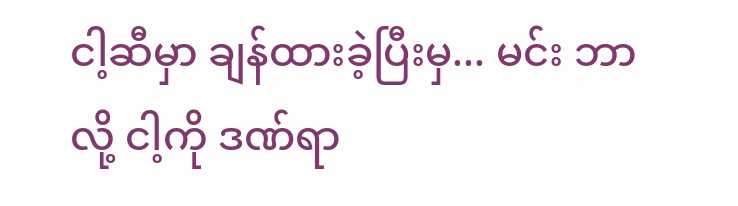ငါ့ဆီမှာ ချန်ထားခဲ့ပြီးမှ... မင်း ဘာလို့ ငါ့ကို ဒဏ်ရာ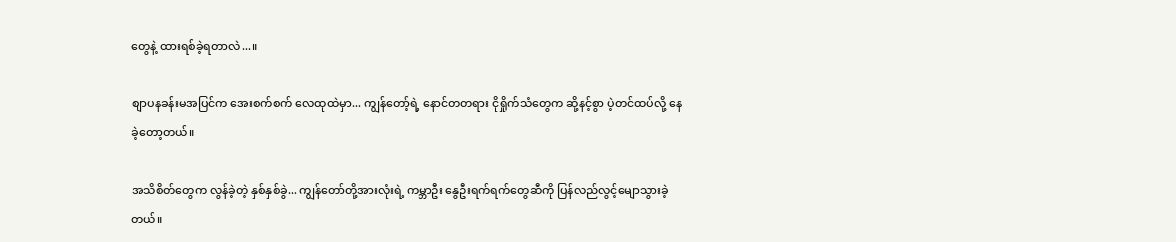တွေနဲ့ ထားရစ်ခဲ့ရတာလဲ...။

စျာပနခန်းမအပြင်က အေးစက်စက် လေထုထဲမှာ... ကျွန်တော့်ရဲ့ နောင်တတရား ငိုရှိုက်သံတွေက ဆို့နင့်စွာ ပဲ့တင်ထပ်လို့ နေခဲ့တော့တယ်။

အသိစိတ်တွေက လွန်ခဲ့တဲ့ နှစ်နှစ်ခွဲ... ကျွန်တော်တို့အားလုံးရဲ့ ကမ္ဘာဦး နွေဦးရက်ရက်တွေဆီကို ပြန်လည်လွင့်မျောသွားခဲ့တယ်။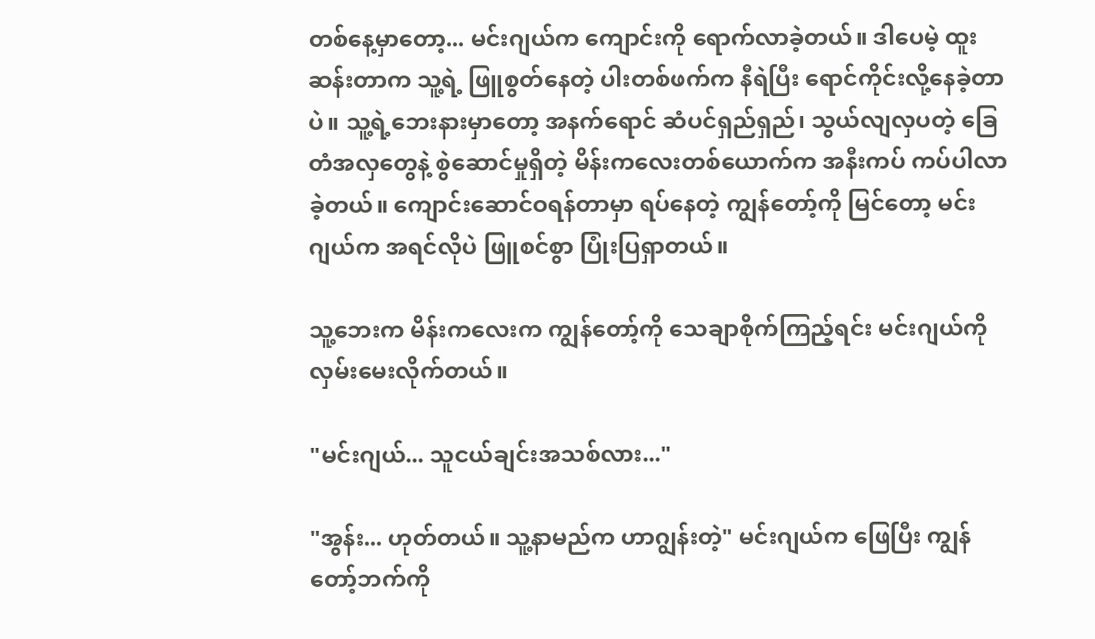တစ်နေ့မှာတော့... မင်းဂျယ်က ကျောင်းကို ရောက်လာခဲ့တယ်။ ဒါပေမဲ့ ထူးဆန်းတာက သူ့ရဲ့ ဖြူစွတ်နေတဲ့ ပါးတစ်ဖက်က နီရဲပြီး ရောင်ကိုင်းလို့နေခဲ့တာပဲ။ သူ့ရဲ့ဘေးနားမှာတော့ အနက်ရောင် ဆံပင်ရှည်ရှည်၊ သွယ်လျလှပတဲ့ ခြေတံအလှတွေနဲ့ စွဲဆောင်မှုရှိတဲ့ မိန်းကလေးတစ်ယောက်က အနီးကပ် ကပ်ပါလာခဲ့တယ်။ ကျောင်းဆောင်ဝရန်တာမှာ ရပ်နေတဲ့ ကျွန်တော့်ကို မြင်တော့ မင်းဂျယ်က အရင်လိုပဲ ဖြူစင်စွာ ပြုံးပြရှာတယ်။

သူ့ဘေးက မိန်းကလေးက ကျွန်တော့်ကို သေချာစိုက်ကြည့်ရင်း မင်းဂျယ်ကို လှမ်းမေးလိုက်တယ်။

"မင်းဂျယ်... သူငယ်ချင်းအသစ်လား..."

"အွန်း... ဟုတ်တယ်။ သူ့နာမည်က ဟာဂျွန်းတဲ့" မင်းဂျယ်က ဖြေပြီး ကျွန်တော့်ဘက်ကို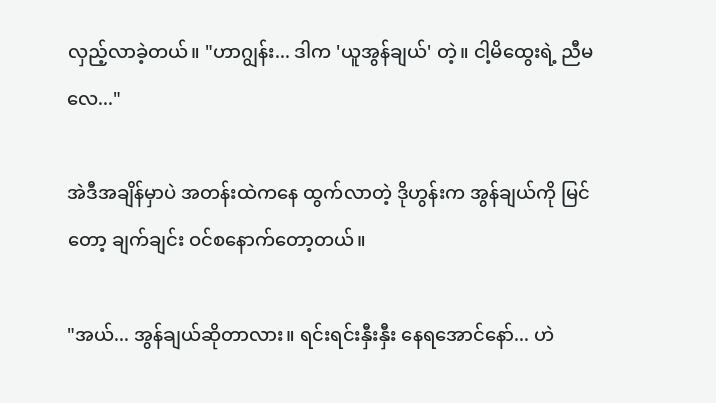လှည့်လာခဲ့တယ်။ "ဟာဂျွန်း... ဒါက 'ယူအွန်ချယ်' တဲ့။ ငါ့မိထွေးရဲ့ ညီမလေ..."

အဲဒီအချိန်မှာပဲ အတန်းထဲကနေ ထွက်လာတဲ့ ဒိုဟွန်းက အွန်ချယ်ကို မြင်တော့ ချက်ချင်း ဝင်စနောက်တော့တယ်။

"အယ်... အွန်ချယ်ဆိုတာလား။ ရင်းရင်းနှီးနှီး နေရအောင်နော်... ဟဲ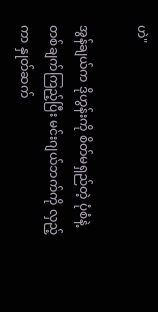ဟဲ"

အွန်ချယ်က ဒိုဟွန်းကို စိတ်မရှည်တဲ့ ပုံစံနဲ့ တစ်ချက်ကြည့်ပြီး မင်းဂျယ်ဘက်ကို လှည့်ကာ နှုတ်ဆက်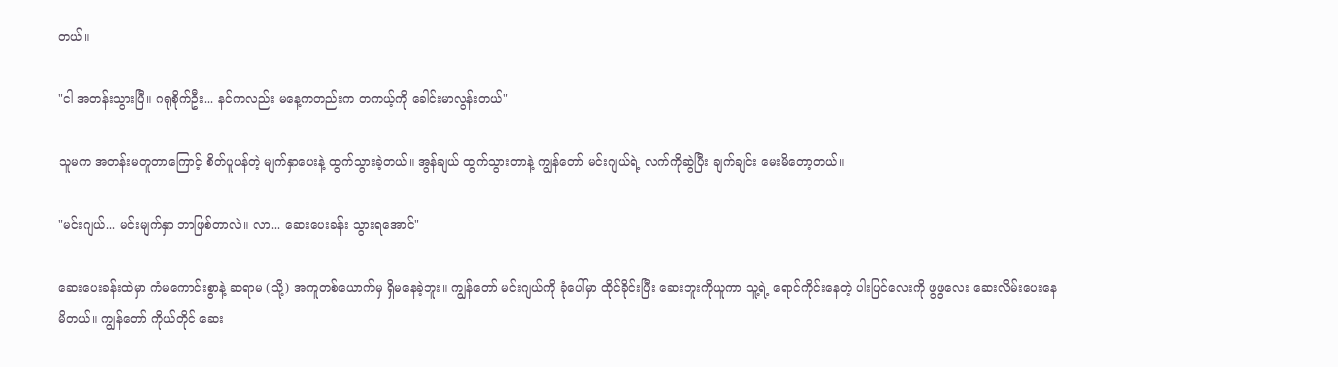တယ်။

"ငါ အတန်းသွားပြီ။ ဂရုစိုက်ဦး... နင်ကလည်း မနေ့ကတည်းက တကယ့်ကို ခေါင်းမာလွန်းတယ်"

သူမက အတန်းမတူတာကြောင့် စိတ်ပူပန်တဲ့ မျက်နှာပေးနဲ့ ထွက်သွားခဲ့တယ်။ အွန်ချယ် ထွက်သွားတာနဲ့ ကျွန်တော် မင်းဂျယ်ရဲ့ လက်ကိုဆွဲပြီး ချက်ချင်း မေးမိတော့တယ်။

"မင်းဂျယ်... မင်းမျက်နှာ ဘာဖြစ်တာလဲ။ လာ... ဆေးပေးခန်း သွားရအောင်"

ဆေးပေးခန်းထဲမှာ ကံမကောင်းစွာနဲ့ ဆရာမ (သို့) အကူတစ်ယောက်မှ ရှိမနေခဲ့ဘူး။ ကျွန်တော် မင်းဂျယ်ကို ခုံပေါ်မှာ ထိုင်ခိုင်းပြီး ဆေးဘူးကိုယူကာ သူ့ရဲ့ ရောင်ကိုင်းနေတဲ့ ပါးပြင်လေးကို ဖွဖွလေး ဆေးလိမ်းပေးနေမိတယ်။ ကျွန်တော် ကိုယ်တိုင် ဆေး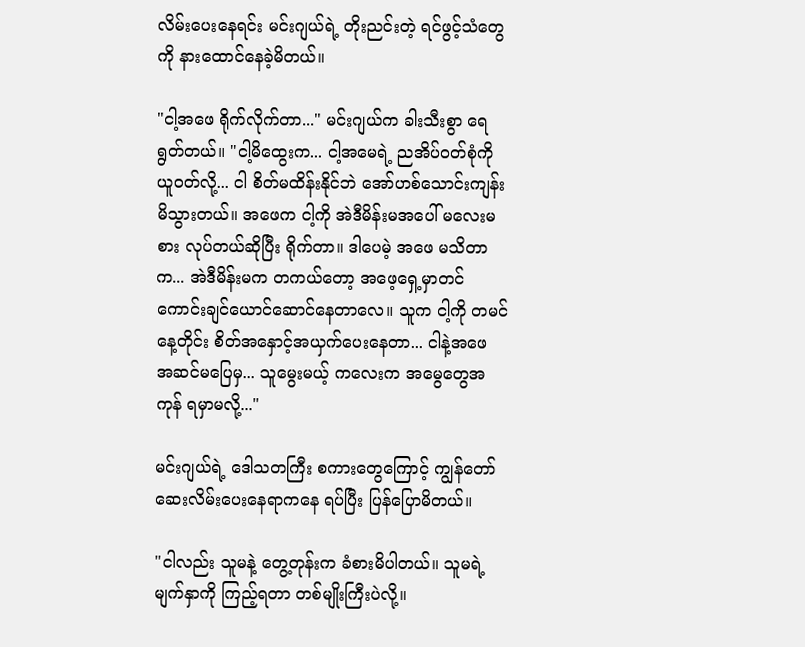လိမ်းပေးနေရင်း မင်းဂျယ်ရဲ့ တိုးညင်းတဲ့ ရင်ဖွင့်သံတွေကို နားထောင်နေခဲ့မိတယ်။

"ငါ့အဖေ ရိုက်လိုက်တာ..." မင်းဂျယ်က ခါးသီးစွာ ရေရွတ်တယ်။ "ငါ့မိထွေးက... ငါ့အမေရဲ့ ညအိပ်ဝတ်စုံကို ယူဝတ်လို့... ငါ စိတ်မထိန်းနိုင်ဘဲ အော်ဟစ်သောင်းကျန်းမိသွားတယ်။ အဖေက ငါ့ကို အဲဒီမိန်းမအပေါ် မလေးမစား လုပ်တယ်ဆိုပြီး ရိုက်တာ။ ဒါပေမဲ့ အဖေ မသိတာက... အဲဒီမိန်းမက တကယ်တော့ အဖေ့ရှေ့မှာတင် ကောင်းချင်ယောင်ဆောင်နေတာလေ။ သူက ငါ့ကို တမင် နေ့တိုင်း စိတ်အနှောင့်အယှက်ပေးနေတာ... ငါနဲ့အဖေ အဆင်မပြေမှ... သူမွေးမယ့် ကလေးက အမွေတွေအကုန် ရမှာမလို့..."

မင်းဂျယ်ရဲ့ ဒေါသတကြီး စကားတွေကြောင့် ကျွန်တော် ဆေးလိမ်းပေးနေရာကနေ ရပ်ပြီး ပြန်ပြောမိတယ်။

"ငါလည်း သူမနဲ့ တွေ့တုန်းက ခံစားမိပါတယ်။ သူမရဲ့ မျက်နှာကို ကြည့်ရတာ တစ်မျိုးကြီးပဲလို့။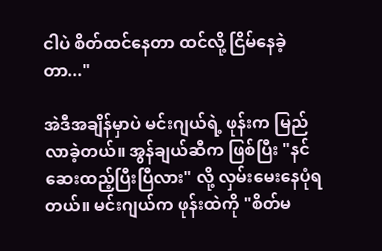ငါပဲ စိတ်ထင်နေတာ ထင်လို့ ငြိမ်နေခဲ့တာ..."

အဲဒီအချိန်မှာပဲ မင်းဂျယ်ရဲ့ ဖုန်းက မြည်လာခဲ့တယ်။ အွန်ချယ်ဆီက ဖြစ်ပြီး "နင် ဆေးထည့်ပြီးပြီလား" လို့ လှမ်းမေးနေပုံရတယ်။ မင်းဂျယ်က ဖုန်းထဲကို "စိတ်မ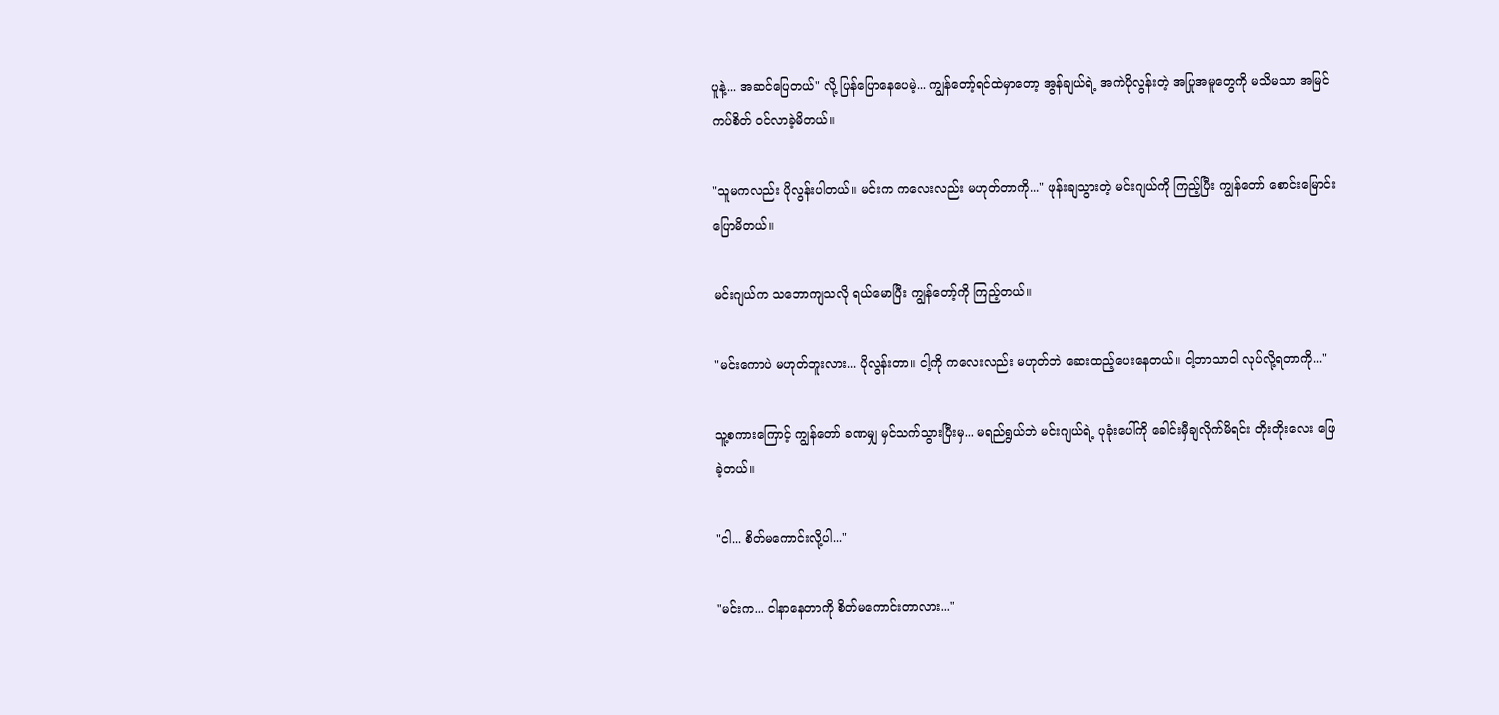ပူနဲ့... အဆင်ပြေတယ်" လို့ ပြန်ပြောနေပေမဲ့... ကျွန်တော့်ရင်ထဲမှာတော့ အွန်ချယ်ရဲ့ အကဲပိုလွန်းတဲ့ အပြုအမူတွေကို မသိမသာ အမြင်ကပ်စိတ် ဝင်လာခဲ့မိတယ်။

"သူမကလည်း ပိုလွန်းပါတယ်။ မင်းက ကလေးလည်း မဟုတ်တာကို..." ဖုန်းချသွားတဲ့ မင်းဂျယ်ကို ကြည့်ပြီး ကျွန်တော် စောင်းမြောင်းပြောမိတယ်။

မင်းဂျယ်က သဘောကျသလို ရယ်မောပြီး ကျွန်တော့်ကို ကြည့်တယ်။

"မင်းကောပဲ မဟုတ်ဘူးလား... ပိုလွန်းတာ။ ငါ့ကို ကလေးလည်း မဟုတ်ဘဲ ဆေးထည့်ပေးနေတယ်။ ငါ့ဘာသာငါ လုပ်လို့ရတာကို..."

သူ့စကားကြောင့် ကျွန်တော် ခဏမျှ မှင်သက်သွားပြီးမှ... မရည်ရွယ်ဘဲ မင်းဂျယ်ရဲ့ ပုခုံးပေါ်ကို ခေါင်းမှီချလိုက်မိရင်း တိုးတိုးလေး ဖြေခဲ့တယ်။

"ငါ... စိတ်မကောင်းလို့ပါ..."

"မင်းက... ငါနာနေတာကို စိတ်မကောင်းတာလား..."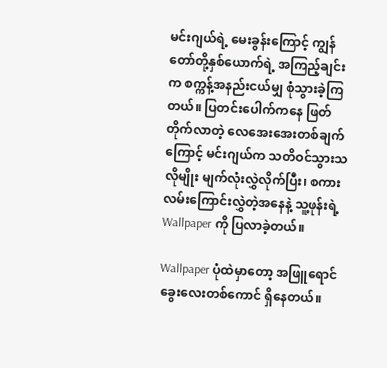မင်းဂျယ်ရဲ့ မေးခွန်းကြောင့် ကျွန်တော်တို့နှစ်ယောက်ရဲ့ အကြည့်ချင်းက စက္ကန့်အနည်းငယ်မျှ စုံသွားခဲ့ကြတယ်။ ပြတင်းပေါက်ကနေ ဖြတ်တိုက်လာတဲ့ လေအေးအေးတစ်ချက်ကြောင့် မင်းဂျယ်က သတိဝင်သွားသလိုမျိုး မျက်လုံးလွှဲလိုက်ပြီး၊ စကားလမ်းကြောင်းလွှဲတဲ့အနေနဲ့ သူ့ဖုန်းရဲ့ Wallpaper ကို ပြလာခဲ့တယ်။

Wallpaper ပုံထဲမှာတော့ အဖြူရောင် ခွေးလေးတစ်ကောင် ရှိနေတယ်။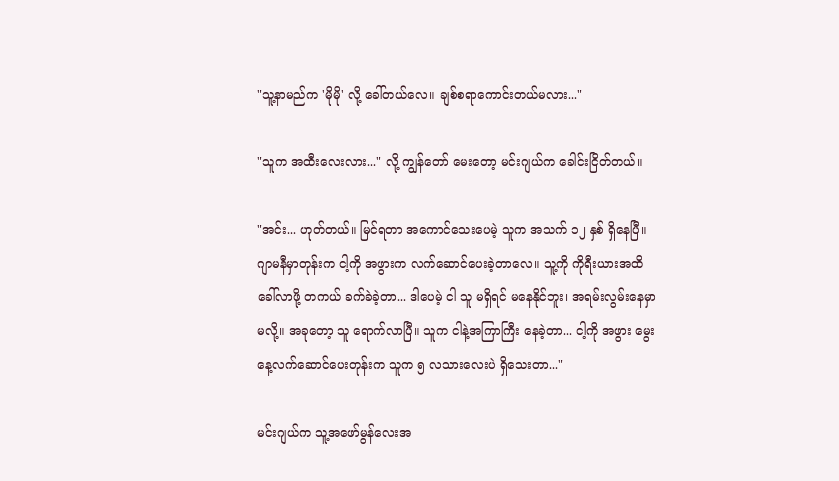"သူ့နာမည်က 'မိုမို' လို့ ခေါ်တယ်လေ။ ချစ်စရာကောင်းတယ်မလား..."

"သူက အထီးလေးလား..." လို့ ကျွန်တော် မေးတော့ မင်းဂျယ်က ခေါင်းငြိတ်တယ်။

"အင်း... ဟုတ်တယ်။ မြင်ရတာ အကောင်သေးပေမဲ့ သူက အသက် ၁၂ နှစ် ရှိနေပြီ။ ဂျာမနီမှာတုန်းက ငါ့ကို အဖွားက လက်ဆောင်ပေးခဲ့တာလေ။ သူ့ကို ကိုရီးယားအထိ ခေါ်လာဖို့ တကယ် ခက်ခဲခဲ့တာ... ဒါပေမဲ့ ငါ သူ မရှိရင် မနေနိုင်ဘူး၊ အရမ်းလွမ်းနေမှာမလို့။ အခုတော့ သူ ရောက်လာပြီ။ သူက ငါနဲ့အကြာကြီး နေခဲ့တာ... ငါ့ကို အဖွား မွေးနေ့လက်ဆောင်ပေးတုန်းက သူက ၅ လသားလေးပဲ ရှိသေးတာ..."

မင်းဂျယ်က သူ့အဖော်မွန်လေးအ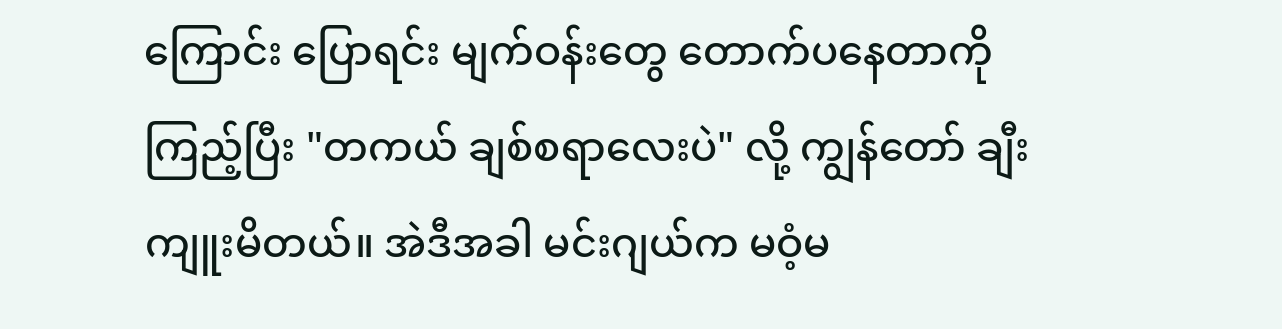ကြောင်း ပြောရင်း မျက်ဝန်းတွေ တောက်ပနေတာကို ကြည့်ပြီး "တကယ် ချစ်စရာလေးပဲ" လို့ ကျွန်တော် ချီးကျူးမိတယ်။ အဲဒီအခါ မင်းဂျယ်က မဝံ့မ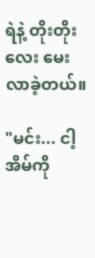ရဲနဲ့ တိုးတိုးလေး မေးလာခဲ့တယ်။

"မင်း... ငါ့အိမ်ကို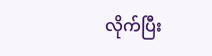လိုက်ပြီး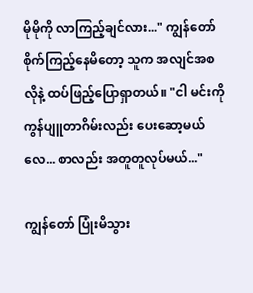မိုမိုကို လာကြည့်ချင်လား..." ကျွန်တော် စိုက်ကြည့်နေမိတော့ သူက အလျင်အစလိုနဲ့ ထပ်ဖြည့်ပြောရှာတယ်။ "ငါ မင်းကို ကွန်ပျူတာဂိမ်းလည်း ပေးဆော့မယ်လေ... စာလည်း အတူတူလုပ်မယ်..."

ကျွန်တော် ပြုံးမိသွား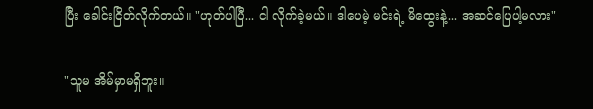ပြီး ခေါင်းငြိတ်လိုက်တယ်။ "ဟုတ်ပါပြီ... ငါ လိုက်ခဲ့မယ်။ ဒါပေမဲ့ မင်းရဲ့ မိထွေးနဲ့... အဆင်ပြေပါ့မလား"

"သူမ အိမ်မှာမရှိဘူး။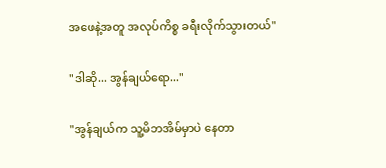အဖေနဲ့အတူ အလုပ်ကိစ္စ ခရီးလိုက်သွားတယ်"

"ဒါဆို... အွန်ချယ်ရော..."

"အွန်ချယ်က သူ့မိဘအိမ်မှာပဲ နေတာ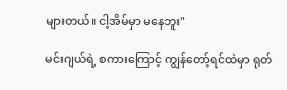များတယ်။ ငါ့အိမ်မှာ မနေဘူး"

မင်းဂျယ်ရဲ့ စကားကြောင့် ကျွန်တော့်ရင်ထဲမှာ ရုတ်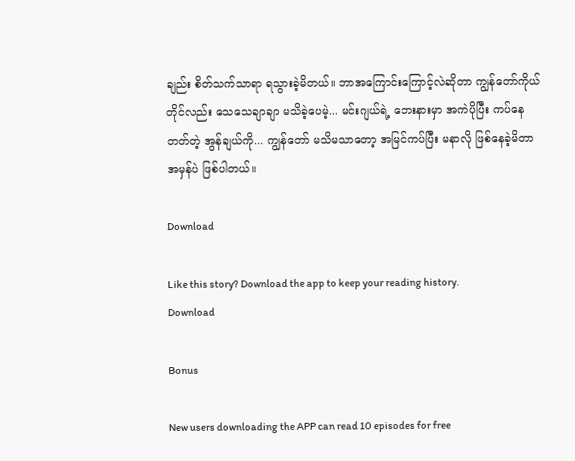ချည်း စိတ်သက်သာရာ ရသွားခဲ့မိတယ်။ ဘာအကြောင်းကြောင့်လဲဆိုတာ ကျွန်တော်ကိုယ်တိုင်လည်း သေသေချာချာ မသိခဲ့ပေမဲ့... မင်းဂျယ်ရဲ့ ဘေးနားမှာ အကဲပိုပြီး ကပ်နေတတ်တဲ့ အွန်ချယ်ကို... ကျွန်တော် မသိမသာတော့ အမြင်ကပ်ပြီး မနာလို ဖြစ်နေခဲ့မိတာ အမှန်ပဲ ဖြစ်ပါတယ်။

Download

Like this story? Download the app to keep your reading history.
Download

Bonus

New users downloading the APP can read 10 episodes for free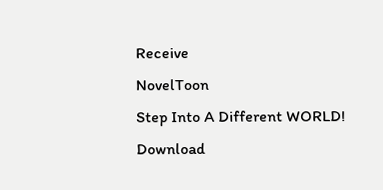Receive
NovelToon
Step Into A Different WORLD!
Download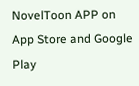NovelToon APP on App Store and Google Play